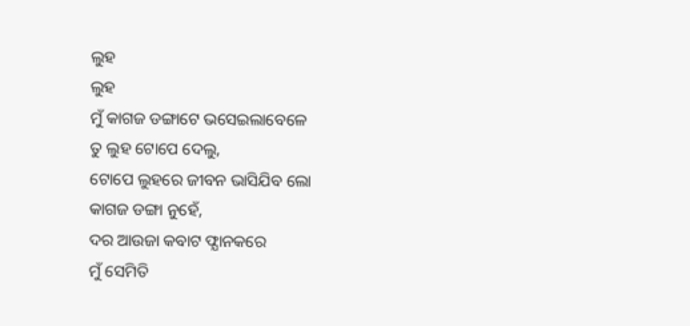ଲୁହ
ଲୁହ
ମୁଁ କାଗଜ ଡଙ୍ଗାଟେ ଭସେଇଲାବେଳେ
ତୁ ଲୁହ ଟୋପେ ଦେଲୁ,
ଟୋପେ ଲୁହରେ ଜୀବନ ଭାସିଯିବ ଲୋ
କାଗଜ ଡଙ୍ଗା ନୁହେଁ,
ଦର ଆଉଜା କବାଟ ଫ୍ଯାନକରେ
ମୁଁ ସେମିତି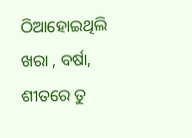ଠିଆହୋଇଥିଲି
ଖରା , ବର୍ଷା, ଶୀତରେ ତୁ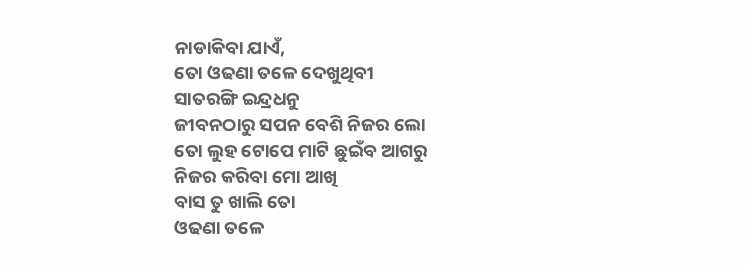ନାଡାକିବା ଯାଏଁ,
ତୋ ଓଢଣା ତଳେ ଦେଖୁଥିବୀ
ସାତରଙ୍ଗି ଇନ୍ଦ୍ରଧନୁ
ଜୀବନଠାରୁ ସପନ ବେଶି ନିଜର ଲୋ
ତୋ ଲୁହ ଟୋପେ ମାଟି ଛୁଇଁବ ଆଗରୁ
ନିଜର କରିବା ମୋ ଆଖି
ବାସ ତୁ ଖାଲି ତୋ
ଓଢଣା ତଳେ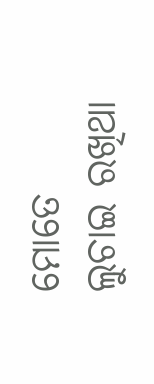ମୋତେ
ଲୁଚାଇ ରଖିଥା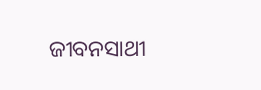ଜୀବନସାଥୀ